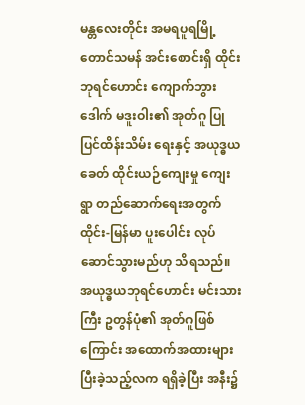မန္တလေးတိုင်း အမရပူရမြို့ တောင်သမန် အင်းစောင်းရှိ ထိုင်းဘုရင်ဟောင်း ကျောက်ဘွားဒေါက် မဒူးဝါး၏ အုတ်ဂူ ပြုပြင်ထိန်းသိမ်း ရေးနှင့် အယုဒ္ဓယ ခေတ် ထိုင်းယဉ်ကျေးမှု ကျေးရွာ တည်ဆောက်ရေးအတွက် ထိုင်း-မြန်မာ ပူးပေါင်း လုပ်ဆောင်သွားမည်ဟု သိရသည်။
အယုဒ္ဓယဘုရင်ဟောင်း မင်းသားကြီး ဥတွန်ပုံ၏ အုတ်ဂူဖြစ်ကြောင်း အထောက်အထားများ ပြီးခဲ့သည့်လက ရရှိခဲ့ပြီး အနီး၌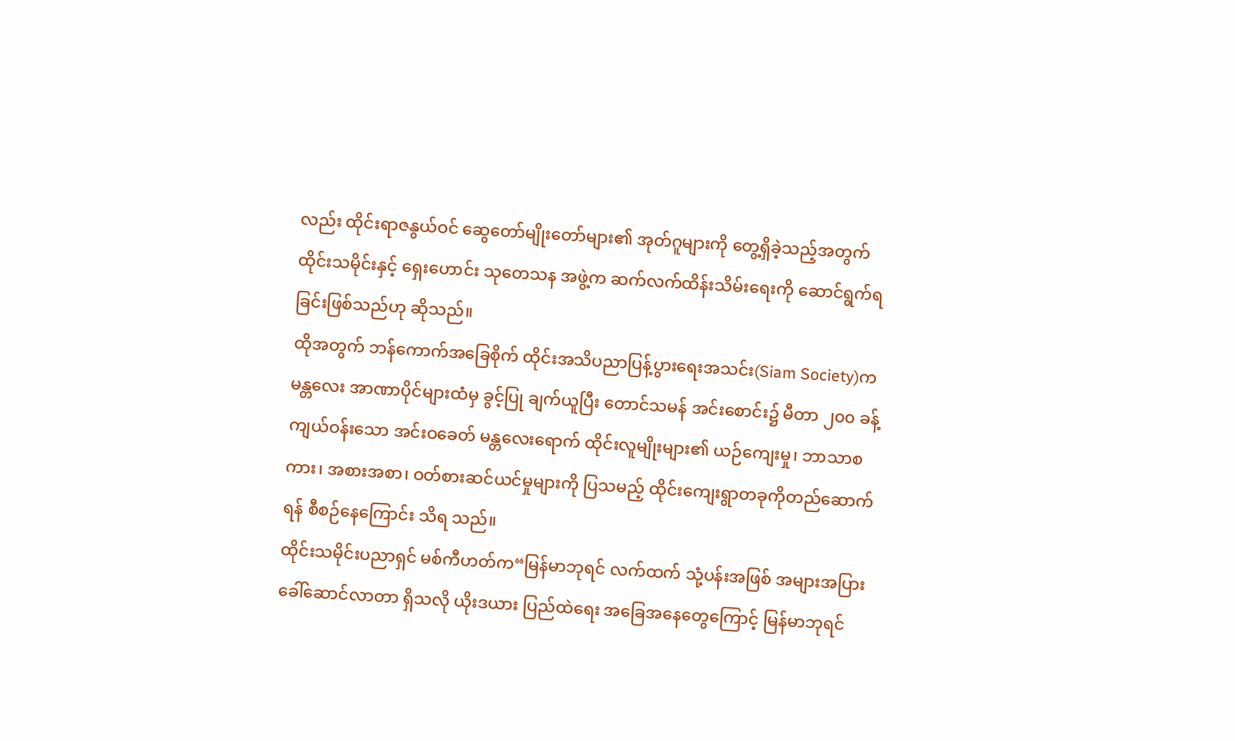လည်း ထိုင်းရာဇနွယ်ဝင် ဆွေတော်မျိုးတော်များ၏ အုတ်ဂူများကို တွေ့ရှိခဲ့သည့်အတွက် ထိုင်းသမိုင်းနှင့် ရှေးဟောင်း သုတေသန အဖွဲ့က ဆက်လက်ထိန်းသိမ်းရေးကို ဆောင်ရွက်ရခြင်းဖြစ်သည်ဟု ဆိုသည်။
ထိုအတွက် ဘန်ကောက်အခြေစိုက် ထိုင်းအသိပညာပြန့်ပွားရေးအသင်း(Siam Society)က မန္တလေး အာဏာပိုင်များထံမှ ခွင့်ပြု ချက်ယူပြီး တောင်သမန် အင်းစောင်း၌ မီတာ ၂၀၀ ခန့် ကျယ်ဝန်းသော အင်းဝခေတ် မန္တလေးရောက် ထိုင်းလူမျိုးများ၏ ယဉ်ကျေးမှု၊ ဘာသာစကား၊ အစားအစာ၊ ဝတ်စားဆင်ယင်မှုများကို ပြသမည့် ထိုင်းကျေးရွာတခုကိုတည်ဆောက်ရန် စီစဉ်နေကြောင်း သိရ သည်။
ထိုင်းသမိုင်းပညာရှင် မစ်ကီဟတ်က“မြန်မာဘုရင် လက်ထက် သုံ့ပန်းအဖြစ် အများအပြား ခေါ်ဆောင်လာတာ ရှိသလို ယိုးဒယား ပြည်ထဲရေး အခြေအနေတွေကြောင့် မြန်မာဘုရင်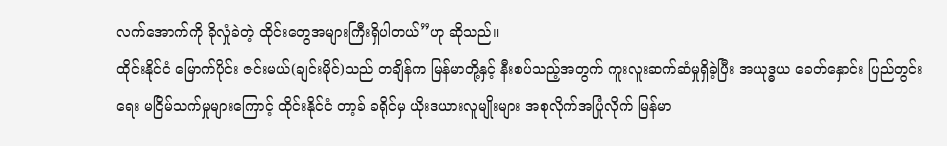လက်အောက်ကို ခိုလှုံခဲတဲ့ ထိုင်းတွေအများကြီးရှိပါတယ်”ဟု ဆိုသည်။
ထိုင်းနိုင်ငံ မြောက်ပိုင်း ဇင်းမယ်(ချင်းမိုင်)သည် တချိန်က မြန်မာတို့နှင့် နီးစပ်သည့်အတွက် ကူးလူးဆက်ဆံမှုရှိခဲ့ပြီး အယုဒ္ဓယ ခေတ်နှောင်း ပြည်တွင်းရေး မငြိမ်သက်မှုများကြောင့် ထိုင်းနိုင်ငံ တာ့ခ် ခရိုင်မှ ယိုးဒယားလူမျိုးများ အစုလိုက်အပြုံလိုက် မြန်မာ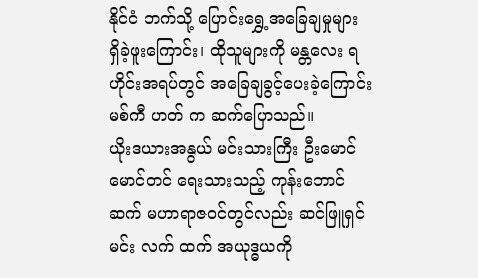နိုင်ငံ ဘက်သို့ ပြောင်းရွှေ့အခြေချမှုများ ရှိခဲ့ဖူးကြောင်း၊ ထိုသူများကို မန္တလေး ရဟိုင်းအရပ်တွင် အခြေချခွင့်ပေးခဲ့ကြောင်း မစ်ကီ ဟတ် က ဆက်ပြောသည်။
ယိုးဒယားအနွယ် မင်းသားကြီး ဦးမောင်မောင်တင် ရေးသားသည့် ကုန်းဘောင်ဆက် မဟာရာဇဝင်တွင်လည်း ဆင်ဖြူရှင်မင်း လက် ထက် အယုဒ္ဓယကို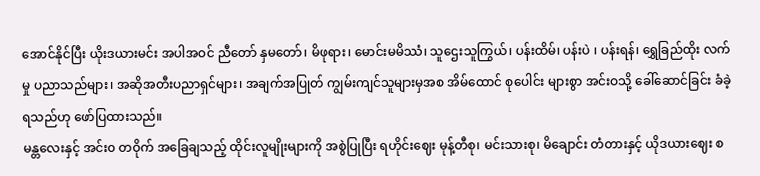အောင်နိုင်ပြီး ယိုးဒယားမင်း အပါအဝင် ညီတော် နှမတော်၊ မိဖုရား၊ မောင်းမမိဿံ၊ သူဌေးသူကြွယ်၊ ပန်းထိမ်၊ ပန်းပဲ ၊ ပန်းရန်၊ ရွှေခြည်ထိုး လက်မှု ပညာသည်များ၊ အဆိုအတီးပညာရှင်များ၊ အချက်အပြုတ် ကျွမ်းကျင်သူများမှအစ အိမ်ထောင် စုပေါင်း များစွာ အင်းဝသို့ ခေါ်ဆောင်ခြင်း ခံခဲ့ရသည်ဟု ဖော်ပြထားသည်။
မန္တလေးနှင့် အင်း၀ တဝိုက် အခြေချသည့် ထိုင်းလူမျိုးများကို အစွဲပြုပြီး ရဟိုင်းဈေး မုန့်တီစု၊ မင်းသားစု၊ မိချောင်း တံတားနှင့် ယိုဒယားဈေး စ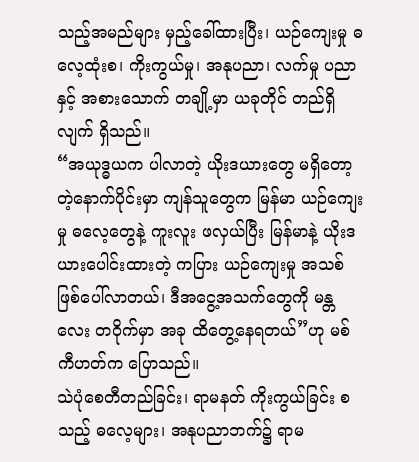သည့်အမည်များ မှည့်ခေါ်ထားပြီး၊ ယဉ်ကျေးမှု ဓလေ့ထုံးစ၊ ကိုးကွယ်မှု၊ အနုပညာ၊ လက်မှု ပညာနှင့် အစားသောက် တချို့မှာ ယခုတိုင် တည်ရှိလျက် ရှိသည်။
“အယုဒ္ဓယက ပါလာတဲ့ ယိုးဒယားတွေ မရှိတော့တဲ့နောက်ပိုင်းမှာ ကျန်သူတွေက မြန်မာ ယဉ်ကျေးမှု ဓလေ့တွေနဲ့ ကူးလူး ဖလှယ်ပြီး မြန်မာနဲ့ ယိုးဒယားပေါင်းထားတဲ့ ကပြား ယဉ်ကျေးမှု အသစ် ဖြစ်ပေါ်လာတယ်၊ ဒီအငွေ့အသက်တွေကို မန္တလေး တဝိုက်မှာ အခု ထိတွေ့နေရတယ်”ဟု မစ်ကီဟတ်က ပြောသည်။
သဲပုံစေတီတည်ခြင်း၊ ရာမနတ် ကိုးကွယ်ခြင်း စသည့် ဓလေ့များ၊ အနုပညာဘက်၌ ရာမ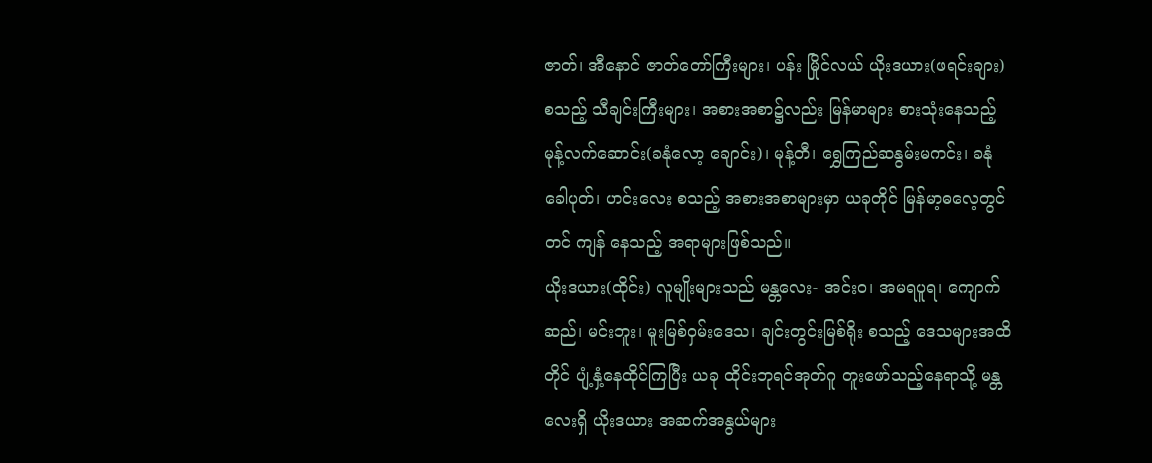ဇာတ်၊ အီနောင် ဇာတ်တော်ကြီးများ၊ ပန်း မြိုင်လယ် ယိုးဒယား(ဖရင်းချား) စသည့် သီချင်းကြီးများ၊ အစားအစာ၌လည်း မြန်မာများ စားသုံးနေသည့် မုန့်လက်ဆောင်း(ခနုံလော့ ချောင်း)၊ မုန့်တီ၊ ရွှေကြည်ဆနွမ်းမကင်း၊ ခနုံခေါပုတ်၊ ဟင်းလေး စသည့် အစားအစာများမှာ ယခုတိုင် မြန်မာ့ဓလေ့တွင် တင် ကျန် နေသည့် အရာများဖြစ်သည်။
ယိုးဒယား(ထိုင်း) လူမျိုးများသည် မန္တလေး- အင်းဝ၊ အမရပူရ၊ ကျောက်ဆည်၊ မင်းဘူး၊ မူးမြစ်ဝှမ်းဒေသ၊ ချင်းတွင်းမြစ်ရိုး စသည့် ဒေသများအထိတိုင် ပျံ့နှံ့နေထိုင်ကြပြီး ယခု ထိုင်းဘုရင်အုတ်ဂူ တူးဖော်သည့်နေရာသို့ မန္တလေးရှိ ယိုးဒယား အဆက်အနွယ်များ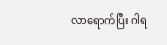လာရောက်ပြီး ဂါရ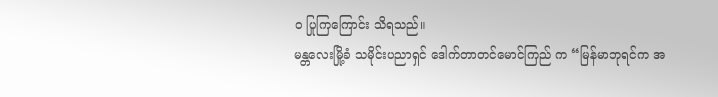၀ ပြုကြကြောင်း သိရသည်။
မန္တလေးမြို့ခံ သမိုင်းပညာရှင် ဒေါက်တာတင်မောင်ကြည် က “မြန်မာဘုရင်က အ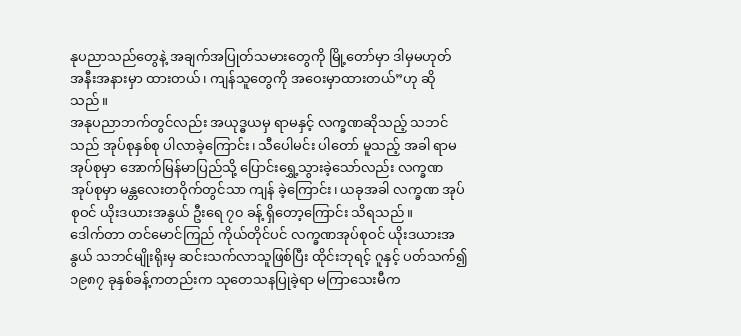နုပညာသည်တွေနဲ့ အချက်အပြုတ်သမားတွေကို မြို့တော်မှာ ဒါမှမဟုတ် အနီးအနားမှာ ထားတယ်၊ ကျန်သူတွေကို အဝေးမှာထားတယ်”ဟု ဆိုသည်။
အနုပညာဘက်တွင်လည်း အယုဒ္ဓယမှ ရာမနှင့် လက္ခဏဆိုသည့် သဘင်သည် အုပ်စုနှစ်စု ပါလာခဲ့ကြောင်း၊ သီပေါမင်း ပါတော် မူသည့် အခါ ရာမအုပ်စုမှာ အောက်မြန်မာပြည်သို့ ပြောင်းရွှေ့သွားခဲ့သော်လည်း လက္ခဏ အုပ်စုမှာ မန္တလေးတဝိုက်တွင်သာ ကျန် ခဲ့ကြောင်း၊ ယခုအခါ လက္ခဏ အုပ်စုဝင် ယိုးဒယားအနွယ် ဦးရေ ၇၀ ခန့် ရှိတော့ကြောင်း သိရသည်။
ဒေါက်တာ တင်မောင်ကြည် ကိုယ်တိုင်ပင် လက္ခဏအုပ်စုဝင် ယိုးဒယားအနွယ် သဘင်မျိုးရိုးမှ ဆင်းသက်လာသူဖြစ်ပြီး ထိုင်းဘုရင့် ဂူနှင့် ပတ်သက်၍ ၁၉၈၇ ခုနှစ်ခန့်ကတည်းက သုတေသနပြုခဲ့ရာ မကြာသေးမီက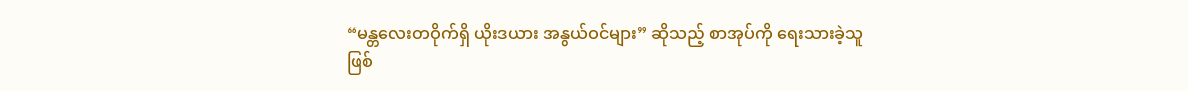“မန္တလေးတဝိုက်ရှိ ယိုးဒယား အနွယ်ဝင်များ” ဆိုသည့် စာအုပ်ကို ရေးသားခဲ့သူ ဖြစ်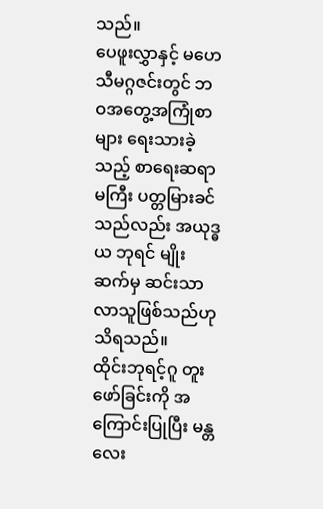သည်။
ပေဖူးလွှာနှင့် မဟေသီမဂ္ဂဇင်းတွင် ဘဝအတွေ့အကြုံစာများ ရေးသားခဲ့သည့် စာရေးဆရာမကြီး ပတ္တမြားခင်သည်လည်း အယုဒ္ဓ ယ ဘုရင် မျိုးဆက်မှ ဆင်းသာလာသူဖြစ်သည်ဟု သိရသည်။
ထိုင်းဘုရင့်ဂူ တူးဖော်ခြင်းကို အကြောင်းပြုပြီး မန္တလေး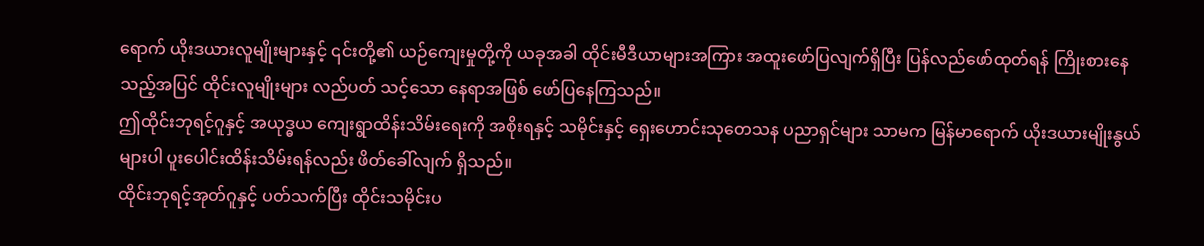ရောက် ယိုးဒယားလူမျိုးများနှင့် ၎င်းတို့၏ ယဉ်ကျေးမှုတို့ကို ယခုအခါ ထိုင်းမီဒီယာများအကြား အထူးဖော်ပြလျက်ရှိပြီး ပြန်လည်ဖော်ထုတ်ရန် ကြိုးစားနေသည့်အပြင် ထိုင်းလူမျိုးများ လည်ပတ် သင့်သော နေရာအဖြစ် ဖော်ပြနေကြသည်။
ဤထိုင်းဘုရင့်ဂူနှင့် အယုဒ္ဓယ ကျေးရွာထိန်းသိမ်းရေးကို အစိုးရနှင့် သမိုင်းနှင့် ရှေးဟောင်းသုတေသန ပညာရှင်များ သာမက မြန်မာရောက် ယိုးဒယားမျိုးနွယ်များပါ ပူးပေါင်းထိန်းသိမ်းရန်လည်း ဖိတ်ခေါ်လျက် ရှိသည်။
ထိုင်းဘုရင့်အုတ်ဂူနှင့် ပတ်သက်ပြီး ထိုင်းသမိုင်းပ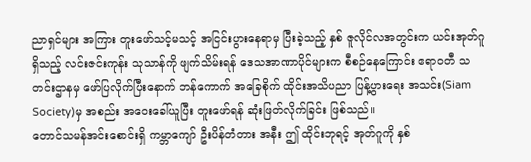ညာရှင်များ အကြား တူးဖော်သင့်မသင့် အငြင်းပွားနေရာမှ ပြီးခဲ့သည့် နှစ် ဇူလိုင်လအတွင်းက ယင်းအုတ်ဂူရှိသည့် လင်းဇင်းကုန်း သုသာန်ကို ဖျက်သိမ်းရန် ဒေသအာဏာပိုင်များက စီစဉ်နေကြောင်း ဧရာဝတီ သတင်းဌာနမှ ဖော်ပြလိုက်ပြီးနောက် ဘန်ကောက် အခြေစိုက် ထိုင်းအသိပညာ ပြန့်ပွားရေး အသင်း(Siam Society)မှ အစည်း အဝေးခေါ်ယူပြီး တူးဖော်ရန် ဆုံးဖြတ်လိုက်ခြင်း ဖြစ်သည်။
တောင်သမန်အင်းစောင်းရှိ ကမ္ဘာကျော် ဦးပိန်တံတား အနီး ဤ ထိုင်းဘုရင့် အုတ်ဂူကို နှစ်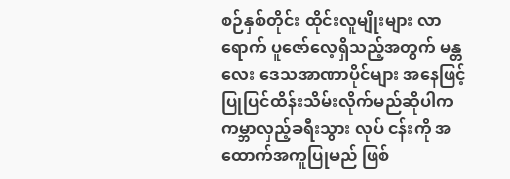စဉ်နှစ်တိုင်း ထိုင်းလူမျိုးများ လာရောက် ပူဇော်လေ့ရှိသည့်အတွက် မန္တလေး ဒေသအာဏာပိုင်များ အနေဖြင့် ပြုပြင်ထိန်းသိမ်းလိုက်မည်ဆိုပါက ကမ္ဘာလှည့်ခရီးသွား လုပ် ငန်းကို အထောက်အကူပြုမည် ဖြစ်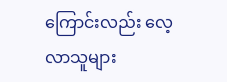ကြောင်းလည်း လေ့လာသူများ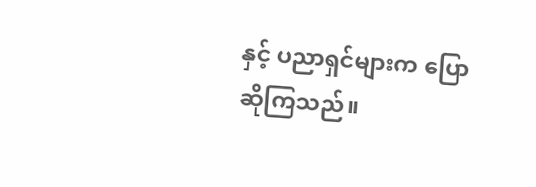နှင့် ပညာရှင်များက ပြောဆိုကြသည်။